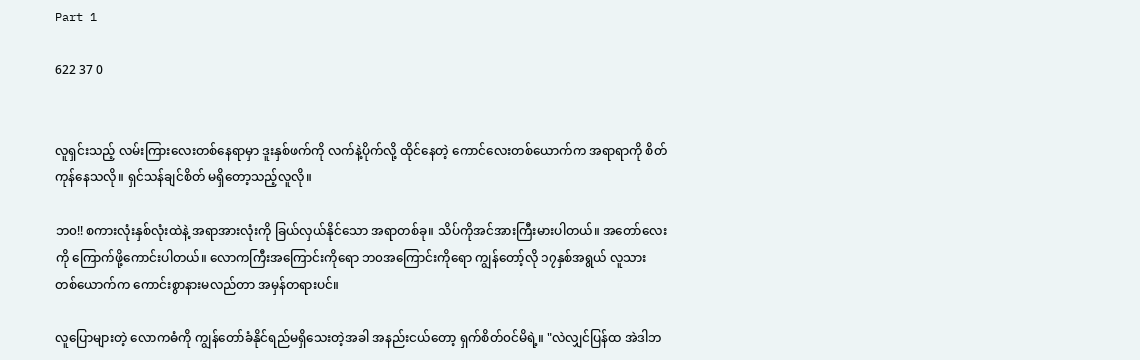Part 1

622 37 0


လူရှင်းသည့် လမ်းကြားလေးတစ်နေရာမှာ ဒူးနှစ်ဖက်ကို လက်နဲ့ပိုက်လို့ ထိုင်နေတဲ့ ကောင်လေးတစ်ယောက်က အရာရာကို စိတ်ကုန်နေသလို။ ရှင်သန်ချင်စိတ် မရှိတော့သည့်လူလို။

ဘ၀!! စကားလုံးနှစ်လုံးထဲနဲ့ အရာအားလုံးကို ခြယ်လှယ်နိုင်သော အရာတစ်ခု။ သိပ်ကိုအင်အားကြီးမားပါတယ်။ အတော်လေးကို ကြောက်ဖို့ကောင်းပါတယ်။ လောကကြီးအကြောင်းကိုရော ဘ၀အကြောင်းကိုရော ကျွန်တော့်လို ၁၇နှစ်အရွယ် လူသားတစ်ယောက်က ကောင်းစွာနားမလည်တာ အမှန်တရားပင်။

လူပြောများတဲ့ လောကဓံကို ကျွန်တော်ခံနိုင်ရည်မရှိသေးတဲ့အခါ အနည်းငယ်တော့ ရှက်စိတ်၀င်မိရဲ့။ "လဲလျှင်ပြန်ထ အဲဒါဘ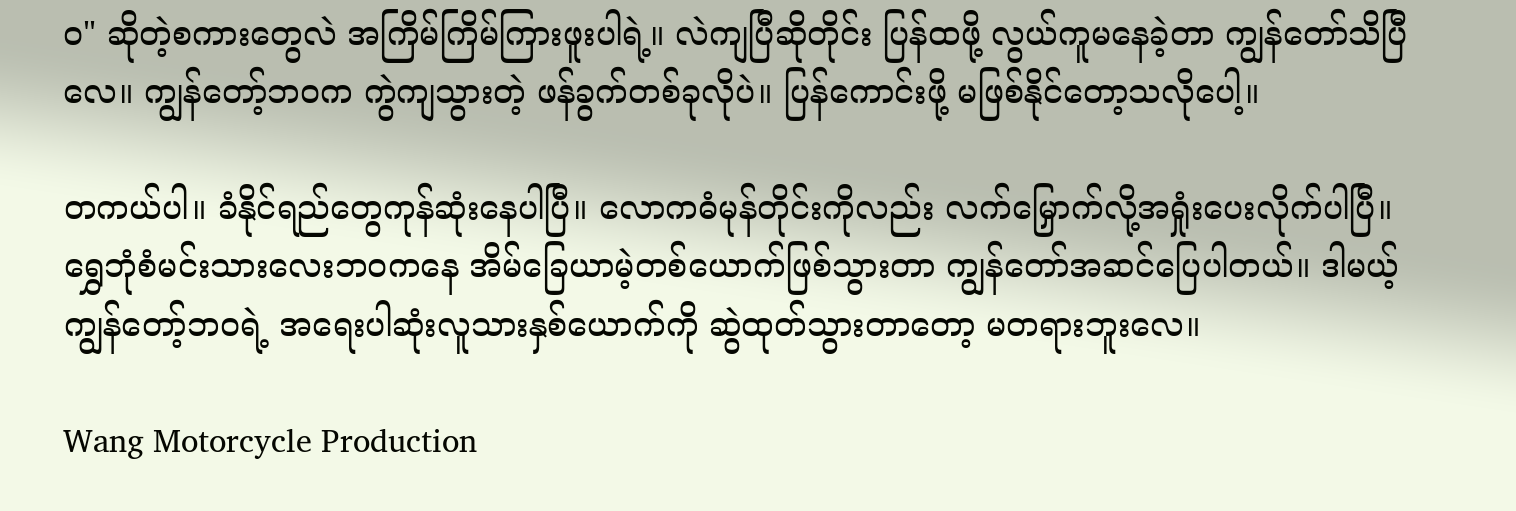၀" ဆိုတဲ့စကားတွေလဲ အကြိမ်ကြိမ်ကြားဖူးပါရဲ့။ လဲကျပြီဆိုတိုင်း ပြန်ထဖို့ လွယ်ကူမနေခဲ့တာ ကျွန်တော်သိပြီလေ။ ကျွန်တော့်ဘ၀က ကွဲကျသွားတဲ့ ဖန်ခွက်တစ်ခုလိုပဲ။ ပြန်ကောင်းဖို့ မဖြစ်နိုင်တော့သလိုပေါ့။

တကယ်ပါ။ ခံနိုင်ရည်တွေကုန်ဆုံးနေပါပြီ။ လောကဓံမုန်တိုင်းကိုလည်း လက်မြှောက်လို့အရှုံးပေးလိုက်ပါပြီ။ ရွှေဘုံစံမင်းသားလေးဘ၀ကနေ အိမ်ခြေယာမဲ့တစ်ယောက်ဖြစ်သွားတာ ကျွန်တော်အဆင်ပြေပါတယ်။ ဒါမယ့် ကျွန်တော့်ဘ၀ရဲ့ အရေးပါဆုံးလူသားနှစ်ယောက်ကို ဆွဲထုတ်သွားတာတော့ မတရားဘူးလေ။

Wang Motorcycle Production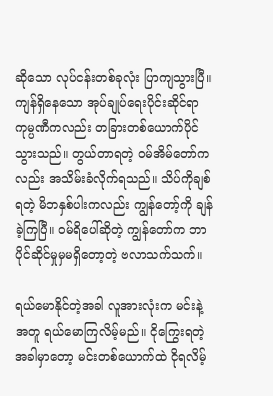ဆိုသော လုပ်ငန်းတစ်ခုလုံး ပြာကျသွားပြီ။ ကျန်ရှိနေသော အုပ်ချုပ်ရေးပိုင်းဆိုင်ရာ ကုမ္ပဏီကလည်း တခြားတစ်ယောက်ပိုင်သွားသည်။ တွယ်တာရတဲ့ ၀မ်အိမ်တော်ကလည်း အသိမ်းခံလိုက်ရသည်။ သိပ်ကိုချစ်ရတဲ့ မိဘနှစ်ပါးကလည်း ကျွန်တော့်ကို ချန်ခဲ့ကြပြီ။ ၀မ်ရိပေါ်ဆိုတဲ့ ကျွန်တော်က ဘာပိုင်ဆိုင်မှုမှမရှိတော့တဲ့ ဗလာသက်သက်။

ရယ်မောနိုင်တဲ့အခါ လူအားလုံးက မင်းနဲ့အတူ ရယ်မောကြလိမ့်မည်။ ငိုကြွေးရတဲ့အခါမှာတော့ မင်းတစ်ယောက်ထဲ ငိုရလိမ့်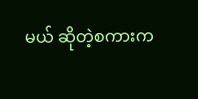မယ် ဆိုတဲ့စကားက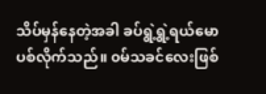သိပ်မှန်နေတဲ့အခါ ခပ်ရွဲ့ရွဲ့ရယ်မောပစ်လိုက်သည်။ ၀မ်သခင်လေးဖြစ်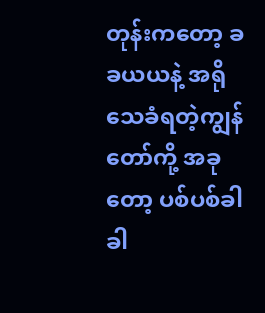တုန်းကတော့ ခခယယနဲ့ အရိုသေခံရတဲ့ကျွန်တော်ကို့ အခုတော့ ပစ်ပစ်ခါခါ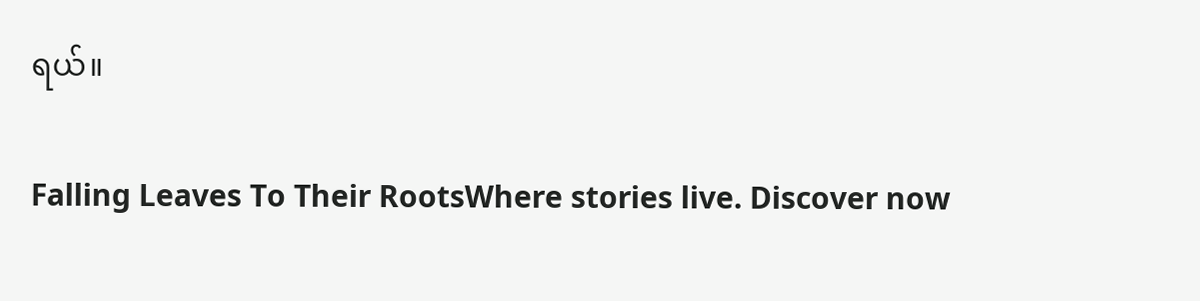ရယ်။

Falling Leaves To Their RootsWhere stories live. Discover now